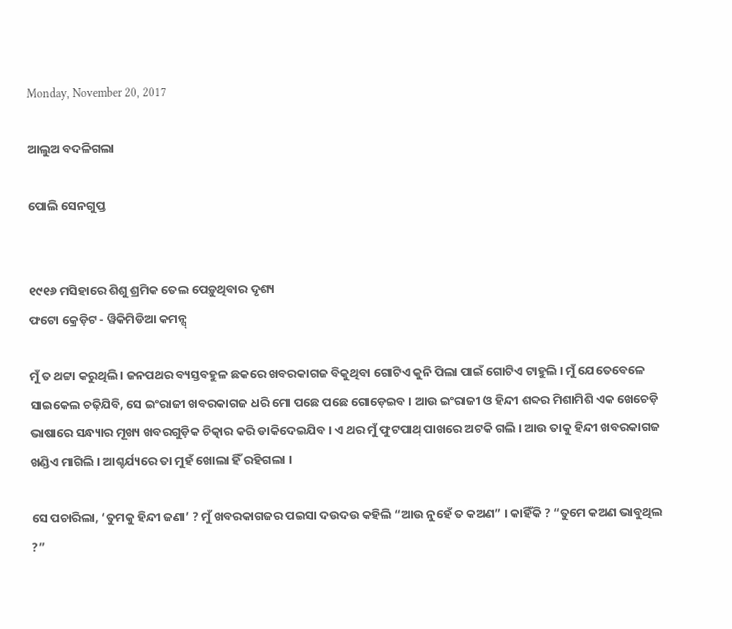Monday, November 20, 2017

ଆଲୁଅ ବଦଳିଗଲା

ପୋଲି ସେନଗୁପ୍ତ


୧୯୧୬ ମସିହାରେ ଶିଶୁ ଶ୍ରମିକ ତେଲ ପେଡ଼ୁଥିବାର ଦୃଶ୍ୟ
ଫଟୋ କ୍ରେଡ଼ିଟ - ୱିକିମିଡିଆ କମନ୍ସ୍

ମୁଁ ତ ଥଟ୍ଟା କରୁଥିଲି । ଜନପଥର ବ୍ୟସ୍ତବହୁଳ ଛକରେ ଖବରକାଗଜ ବିକୁଥିବା ଗୋଟିଏ କୁନି ପିଲା ପାଇଁ ଗୋଟିଏ ଟାହୁଲି । ମୁଁ ଯେତେବେଳେ ସାଇକେଲ ଚଢ଼ିଯିବି, ସେ ଇଂରାଜୀ ଖବରକାଗଜ ଧରି ମୋ ପଛେ ପଛେ ଗୋଡ଼େଇବ । ଆଉ ଇଂରାଜୀ ଓ ହିନ୍ଦୀ ଶବ୍ଦର ମିଶାମିଶି ଏକ ଖେଚେଡ଼ି ଭାଷାରେ ସନ୍ଧ୍ୟାର ମୂଖ୍ୟ ଖବରଗୁଡ଼ିକ ଚିତ୍କାର କରି ଡାକିଦେଇଯିବ । ଏ ଥର ମୁଁ ଫୁଟପାଥ୍ ପାଖରେ ଅଟକି ଗଲି । ଆଉ ତାକୁ ହିନ୍ଦୀ ଖବରକାଗଜ ଖଣ୍ଡିଏ ମାଗିଲି । ଆଶ୍ଚର୍ଯ୍ୟରେ ତା ମୁହଁ ଖୋଲା ହିଁ ରହିଗଲା ।

ସେ ପଚାରିଲା, ‘ତୁମକୁ ହିନ୍ଦୀ ଜଣା’ ? ମୁଁ ଖବରକାଗଜର ପଇସା ଦଉଦଉ କହିଲି “ଆଉ ନୁହେଁ ତ କଅଣ” । କାହିଁକି ? “ତୁମେ କଅଣ ଭାବୁଥିଲ ?”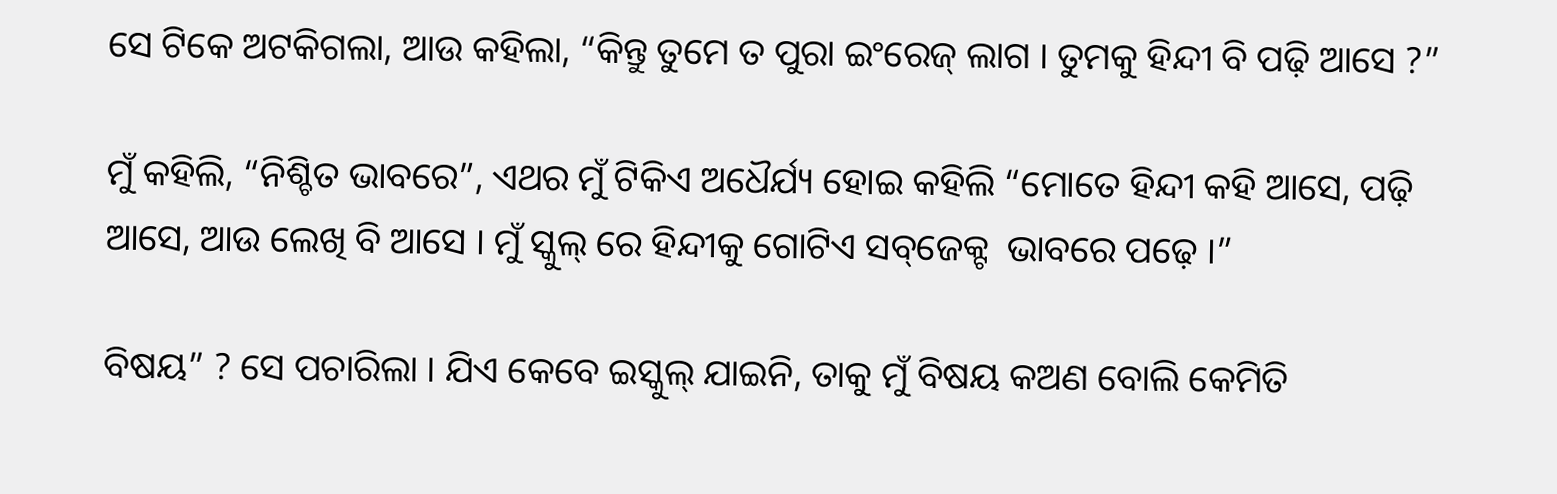ସେ ଟିକେ ଅଟକିଗଲା, ଆଉ କହିଲା, “କିନ୍ତୁ ତୁମେ ତ ପୁରା ଇଂରେଜ୍ ଲାଗ । ତୁମକୁ ହିନ୍ଦୀ ବି ପଢ଼ି ଆସେ ?”

ମୁଁ କହିଲି, “ନିଶ୍ଚିତ ଭାବରେ”, ଏଥର ମୁଁ ଟିକିଏ ଅଧୈର୍ଯ୍ୟ ହୋଇ କହିଲି “ମୋତେ ହିନ୍ଦୀ କହି ଆସେ, ପଢ଼ି ଆସେ, ଆଉ ଲେଖି ବି ଆସେ । ମୁଁ ସ୍କୁଲ୍ ରେ ହିନ୍ଦୀକୁ ଗୋଟିଏ ସବ୍‌ଜେକ୍ଟ  ଭାବରେ ପଢ଼େ ।”

ବିଷୟ” ? ସେ ପଚାରିଲା । ଯିଏ କେବେ ଇସ୍କୁଲ୍ ଯାଇନି, ତାକୁ ମୁଁ ବିଷୟ କଅଣ ବୋଲି କେମିତି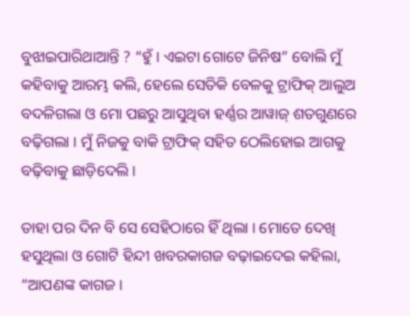ବୁଝାଇପାରିଥାଆନ୍ତି ? “ହୁଁ । ଏଇଟା ଗୋଟେ ଜିନିଷ” ବୋଲି ମୁଁ କହିବାକୁ ଆରମ୍ଭ କଲି, ହେଲେ ସେତିକି ବେଳକୁ ଟ୍ରାଫିକ୍ ଆଲୁଅ ବଦଳିଗଲା ଓ ମୋ ପଛରୁ ଆସୁଥିବା ହର୍ଣ୍ଣର ଆୱାଜ୍ ଶତଗୁଣରେ ବଢ଼ିଗଲା । ମୁଁ ନିଜକୁ ବାକି ଟ୍ରାଫିକ୍ ସହିତ ଠେଲିହୋଇ ଆଗକୁ ବଢ଼ିବାକୁ ଛାଡ଼ିଦେଲି ।

ତାହା ପର ଦିନ ବି ସେ ସେହିଠାରେ ହିଁ ଥିଲା । ମୋତେ ଦେଖି ହସୁଥିଲା ଓ ଗୋଟି ହିନ୍ଦୀ ଖବରକାଗଜ ବଢ଼ାଇଦେଇ କହିଲା, “ଆପଣଙ୍କ କାଗଜ ।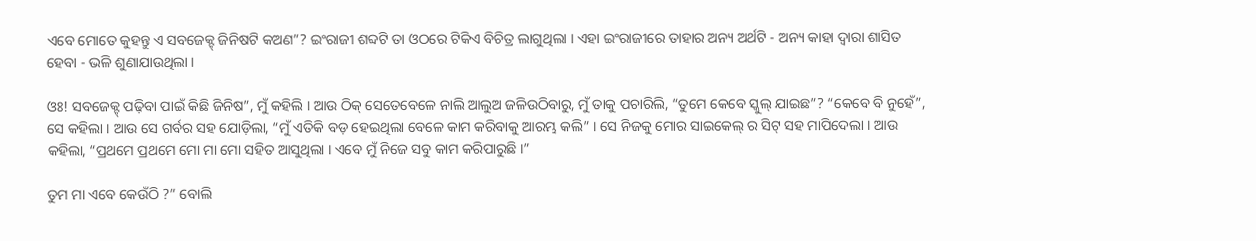ଏବେ ମୋତେ କୁହନ୍ତୁ ଏ ସବଜେକ୍ଟ୍ ଜିନିଷଟି କଅଣ”? ଇଂରାଜୀ ଶବ୍ଦଟି ତା ଓଠରେ ଟିକିଏ ବିଚିତ୍ର ଲାଗୁଥିଲା । ଏହା ଇଂରାଜୀରେ ତାହାର ଅନ୍ୟ ଅର୍ଥଟି - ଅନ୍ୟ କାହା ଦ୍ୱାରା ଶାସିତ ହେବା - ଭଳି ଶୁଣାଯାଉଥିଲା ।

ଓଃ! ସବଜେକ୍ଟ୍ ପଢ଼ିବା ପାଇଁ କିଛି ଜିନିଷ”, ମୁଁ କହିଲି । ଆଉ ଠିକ୍ ସେତେବେଳେ ନାଲି ଆଲୁଅ ଜଳିଉଠିବାରୁ, ମୁଁ ତାକୁ ପଚାରିଲି, “ତୁମେ କେବେ ସ୍କୁଲ୍ ଯାଇଛ”? “କେବେ ବି ନୁହେଁ”, ସେ କହିଲା । ଆଉ ସେ ଗର୍ବର ସହ ଯୋଡ଼ିଲା, “ମୁଁ ଏତିକି ବଡ଼ ହେଇଥିଲା ବେଳେ କାମ କରିବାକୁ ଆରମ୍ଭ କଲି” । ସେ ନିଜକୁ ମୋର ସାଇକେଲ୍ ର ସିଟ୍ ସହ ମାପିଦେଲା । ଆଉ କହିଲା, “ପ୍ରଥମେ ପ୍ରଥମେ ମୋ ମା ମୋ ସହିତ ଆସୁଥିଲା । ଏବେ ମୁଁ ନିଜେ ସବୁ କାମ କରିପାରୁଛି ।”

ତୁମ ମା ଏବେ କେଉଁଠି ?” ବୋଲି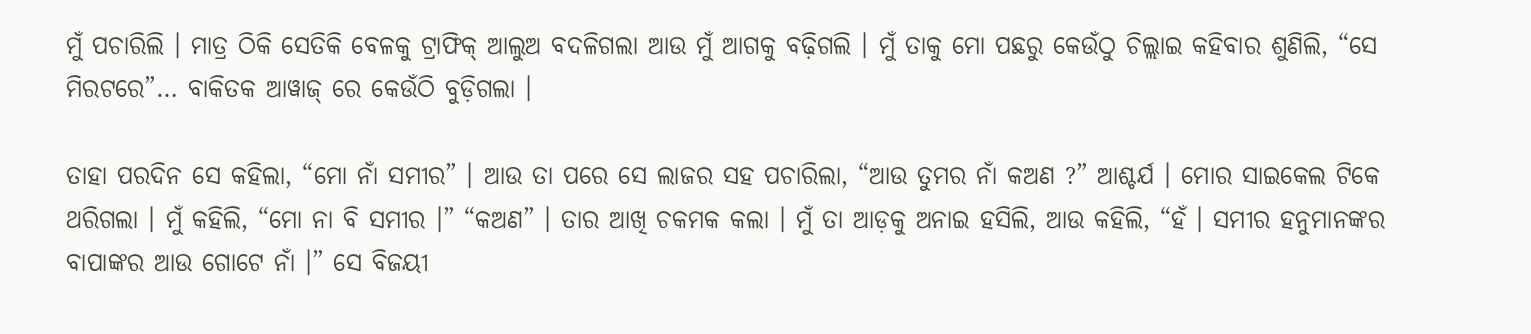ମୁଁ ପଚାରିଲି । ମାତ୍ର ଠିକି ସେତିକି ବେଳକୁ ଟ୍ରାଫିକ୍ ଆଲୁଅ ବଦଳିଗଲା ଆଉ ମୁଁ ଆଗକୁ ବଢ଼ିଗଲି । ମୁଁ ତାକୁ ମୋ ପଛରୁ କେଉଁଠୁ ଚିଲ୍ଲାଇ କହିବାର ଶୁଣିଲି, “ସେ ମିରଟରେ”… ବାକିତକ ଆୱାଜ୍ ରେ କେଉଁଠି ବୁଡ଼ିଗଲା ।

ତାହା ପରଦିନ ସେ କହିଲା, “ମୋ ନାଁ ସମୀର” । ଆଉ ତା ପରେ ସେ ଲାଜର ସହ ପଚାରିଲା, “ଆଉ ତୁମର ନାଁ କଅଣ ?” ଆଶ୍ଚର୍ଯ । ମୋର ସାଇକେଲ ଟିକେ ଥରିଗଲା । ମୁଁ କହିଲି, “ମୋ ନା ବି ସମୀର ।” “କଅଣ” । ତାର ଆଖି ଚକମକ କଲା । ମୁଁ ତା ଆଡ଼କୁ ଅନାଇ ହସିଲି, ଆଉ କହିଲି, “ହଁ । ସମୀର ହନୁମାନଙ୍କର ବାପାଙ୍କର ଆଉ ଗୋଟେ ନାଁ ।” ସେ ବିଜୟୀ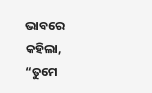ଭାବରେ କହିଲା, “ତୁମେ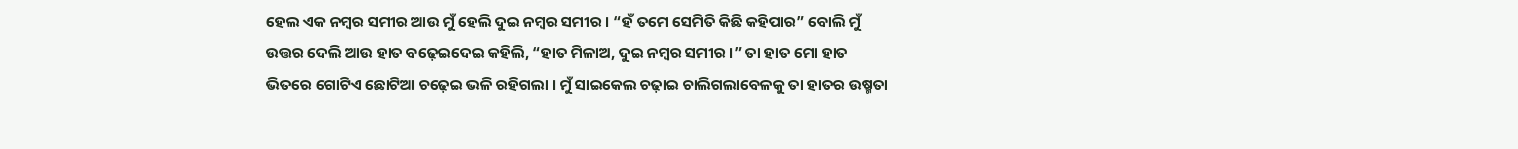ହେଲ ଏକ ନମ୍ବର ସମୀର ଆଉ ମୁଁ ହେଲି ଦୁଇ ନମ୍ବର ସମୀର । “ହଁ ତମେ ସେମିତି କିଛି କହିପାର” ବୋଲି ମୁଁ ଉତ୍ତର ଦେଲି ଆଉ ହାତ ବଢ଼େଇଦେଇ କହିଲି, “ହାତ ମିଳାଅ, ଦୁଇ ନମ୍ବର ସମୀର ।” ତା ହାତ ମୋ ହାତ ଭିତରେ ଗୋଟିଏ ଛୋଟିଆ ଚଢ଼େଇ ଭଳି ରହିଗଲା । ମୁଁ ସାଇକେଲ ଚଢ଼ାଇ ଚାଲିଗଲାବେଳକୁ ତା ହାତର ଉଷ୍ମତା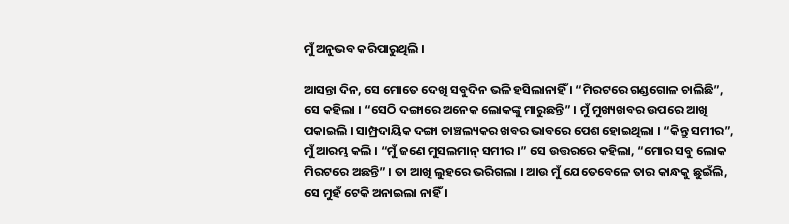ମୁଁ ଅନୁଭବ କରିପାରୁଥିଲି ।

ଆସନ୍ତା ଦିନ, ସେ ମୋତେ ଦେଖି ସବୁଦିନ ଭଳି ହସିଲାନାହିଁ । “ମିରଟରେ ଗଣ୍ଡଗୋଳ ଚାଲିଛି”, ସେ କହିଲା । “ସେଠି ଦଙ୍ଗାରେ ଅନେକ ଲୋକଙ୍କୁ ମାରୁଛନ୍ତି” । ମୁଁ ମୁଖ୍ୟଖବର ଉପରେ ଆଖି ପକାଇଲି । ସାମ୍ପ୍ରଦାୟିକ ଦଙ୍ଗା ଚାଞ୍ଚଲ୍ୟକର ଖବର ଭାବରେ ପେଶ ହୋଇଥିଲା । “କିନ୍ତୁ ସମୀର”, ମୁଁ ଆରମ୍ଭ କଲି । “ମୁଁ ଜଣେ ମୁସଲମାନ୍ ସମୀର ।” ସେ ଉତ୍ତରରେ କହିଲା, “ମୋର ସବୁ ଲୋକ ମିରଟରେ ଅଛନ୍ତି” । ତା ଆଖି ଲୁହରେ ଭରିଗଲା । ଆଉ ମୁଁ ଯେତେବେଳେ ତାର କାନ୍ଧକୁ ଛୁଇଁଲି, ସେ ମୁହଁ ଟେକି ଅନାଇଲା ନାହିଁ ।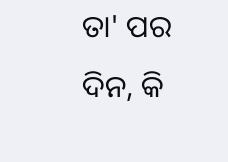ତା' ପର ଦିନ, କି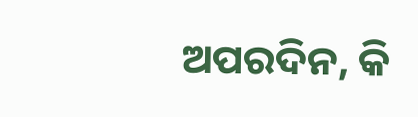ଅପରଦିନ, କି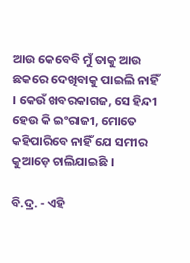ଆଉ କେବେବି ମୁଁ ତାକୁ ଆଉ ଛକରେ ଦେଖିବାକୁ ପାଇଲି ନାହିଁ । କେଉଁ ଖବରକାଗଜ, ସେ ହିନ୍ଦୀ ହେଉ କି ଇଂରାଜୀ, ମୋତେ କହିପାରିବେ ନାହିଁ ଯେ ସମୀର କୁଆଡ଼େ ଚାଲିଯାଇଛି ।

ବି.ଦ୍ର. - ଏହି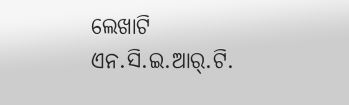ଲେଖାଟି ଏନ.ସି.ଇ.ଆର୍.ଟି.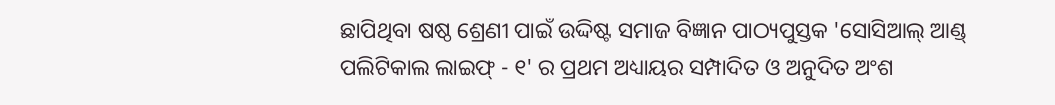ଛାପିଥିବା ଷଷ୍ଠ ଶ୍ରେଣୀ ପାଇଁ ଉଦ୍ଦିଷ୍ଟ ସମାଜ ବିଜ୍ଞାନ ପାଠ୍ୟପୁସ୍ତକ 'ସୋସିଆଲ୍ ଆଣ୍ଡ୍ ପଲିଟିକାଲ ଲାଇଫ୍ - ୧' ର ପ୍ରଥମ ଅଧ୍ୟାୟର ସମ୍ପାଦିତ ଓ ଅନୁଦିତ ଅଂଶ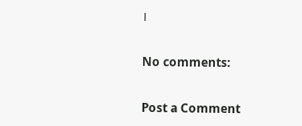।

No comments:

Post a Comment